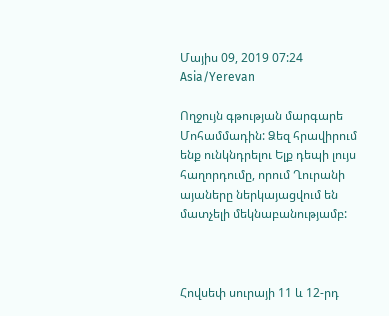Մայիս 09, 2019 07:24 Asia/Yerevan

Ողջույն գթության մարգարե Մոհամմադին: Ձեզ հրավիրում ենք ունկնդրելու Ելք դեպի լույս հաղորդումը, որում Ղուրանի այաները ներկայացվում են մատչելի մեկնաբանությամբ:



Հովսեփ սուրայի 11 և 12-րդ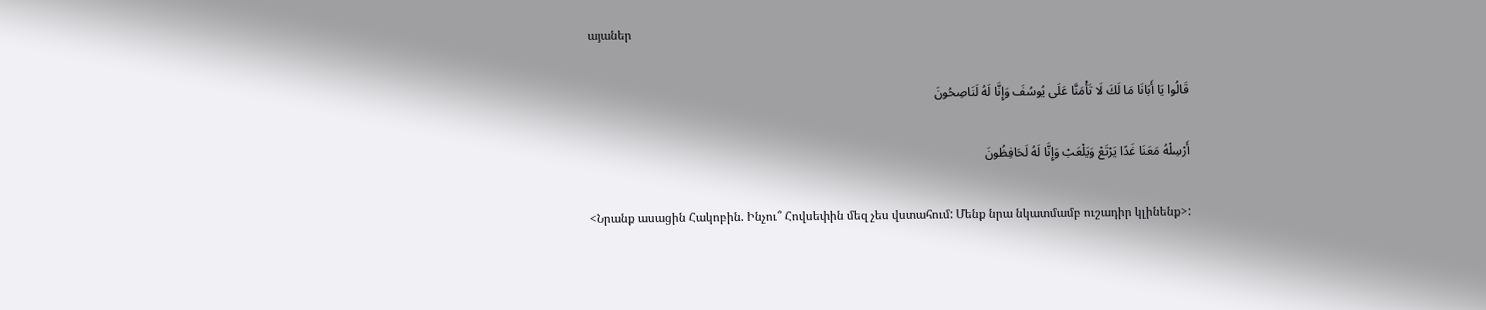այաներ

قَالُوا يَا أَبَانَا مَا لَكَ لَا تَأْمَنَّا عَلَى يُوسُفَ وَإِنَّا لَهُ لَنَاصِحُونَ

أَرْسِلْهُ مَعَنَا غَدًا يَرْتَعْ وَيَلْعَبْ وَإِنَّا لَهُ لَحَافِظُونَ

<Նրանք ասացին Հակոբին. Ինչու՞ Հովսեփին մեզ չես վստահում: Մենք նրա նկատմամբ ուշադիր կլինենք>: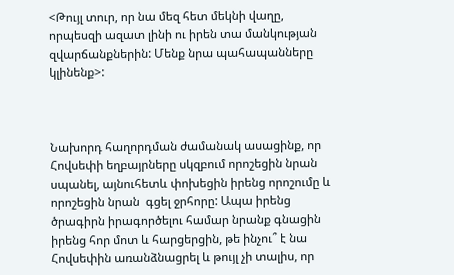<Թույլ տուր, որ նա մեզ հետ մեկնի վաղը, որպեսզի ազատ լինի ու իրեն տա մանկության զվարճանքներին: Մենք նրա պահապանները կլինենք>:



Նախորդ հաղորդման ժամանակ ասացինք, որ Հովսեփի եղբայրները սկզբում որոշեցին նրան սպանել, այնուհետև փոխեցին իրենց որոշումը և որոշեցին նրան  գցել ջրհորը: Ապա իրենց ծրագիրն իրագործելու համար նրանք գնացին իրենց հոր մոտ և հարցերցին, թե ինչու՞ է նա Հովսեփին առանձնացրել և թույլ չի տալիս, որ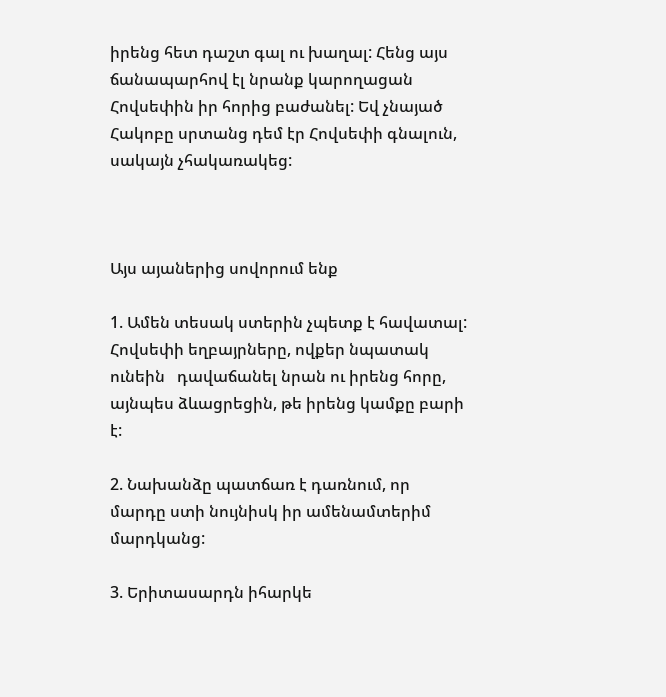իրենց հետ դաշտ գալ ու խաղալ: Հենց այս ճանապարհով էլ նրանք կարողացան Հովսեփին իր հորից բաժանել: Եվ չնայած Հակոբը սրտանց դեմ էր Հովսեփի գնալուն, սակայն չհակառակեց:



Այս այաներից սովորում ենք

1. Ամեն տեսակ ստերին չպետք է հավատալ: Հովսեփի եղբայրները, ովքեր նպատակ ունեին   դավաճանել նրան ու իրենց հորը, այնպես ձևացրեցին, թե իրենց կամքը բարի է:

2. Նախանձը պատճառ է դառնում, որ մարդը ստի նույնիսկ իր ամենամտերիմ մարդկանց:

3. Երիտասարդն իհարկե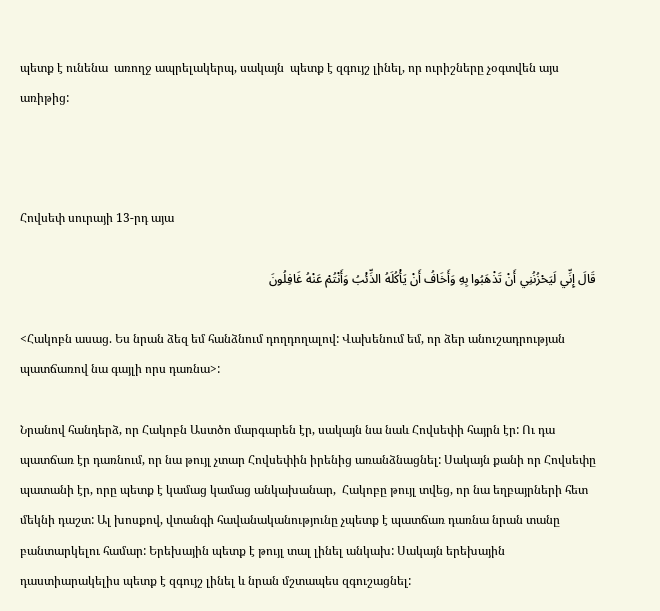պետք է ունենա  առողջ ապրելակերպ, սակայն  պետք է զգույշ լինել, որ ուրիշները չօգտվեն այս առիթից:



Հովսեփ սուրայի 13-րդ այա

قَالَ إِنِّي لَيَحْزُنُنِي أَنْ تَذْهَبُوا بِهِ وَأَخَافُ أَنْ يَأْكُلَهُ الذِّئْبُ وَأَنْتُمْ عَنْهُ غَافِلُونَ

<Հակոբն ասաց. Ես նրան ձեզ եմ հանձնում դողդողալով: Վախենում եմ, որ ձեր անուշադրության պատճառով նա գայլի որս դառնա>:

Նրանով հանդերձ, որ Հակոբն Աստծո մարգարեն էր, սակայն նա նաև Հովսեփի հայրն էր: Ու դա պատճառ էր դառնում, որ նա թույլ չտար Հովսեփին իրենից առանձնացնել: Սակայն քանի որ Հովսեփը պատանի էր, որը պետք է կամաց կամաց անկախանար,  Հակոբը թույլ տվեց, որ նա եղբայրների հետ մեկնի դաշտ: Ալ խոսքով, վտանգի հավանականությունը չպետք է պատճառ դառնա նրան տանը բանտարկելու համար: Երեխային պետք է թույլ տալ լինել անկախ: Սակայն երեխային դաստիարակելիս պետք է զգույշ լինել և նրան մշտապես զգուշացնել: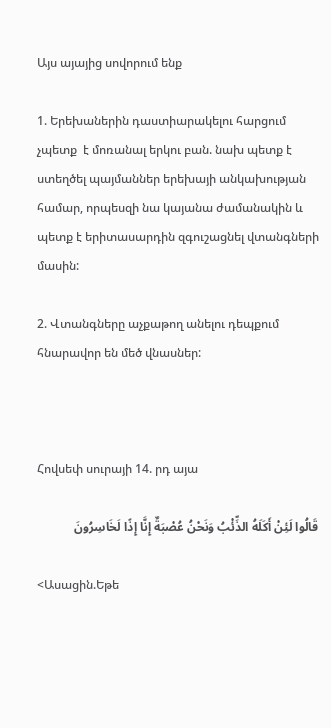Այս այայից սովորում ենք

1. Երեխաներին դաստիարակելու հարցում չպետք  է մոռանալ երկու բան. նախ պետք է ստեղծել պայմաններ երեխայի անկախության համար, որպեսզի նա կայանա ժամանակին և պետք է երիտասարդին զգուշացնել վտանգների մասին:

2. Վտանգները աչքաթող անելու դեպքում հնարավոր են մեծ վնասներ:



Հովսեփ սուրայի 14. րդ այա

قَالُوا لَئِنْ أَكَلَهُ الذِّئْبُ وَنَحْنُ عُصْبَةٌ إِنَّا إِذًا لَخَاسِرُونَ

<Ասացին.Եթե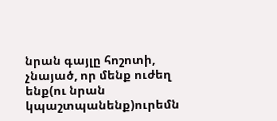նրան գայլը հոշոտի, չնայած, որ մենք ուժեղ ենք(ու նրան կպաշտպանենք)ուրեմն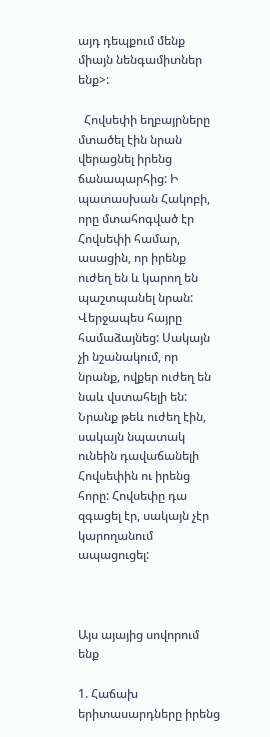այդ դեպքում մենք միայն նենգամիտներ ենք>:

  Հովսեփի եղբայրները մտածել էին նրան վերացնել իրենց ճանապարհից: Ի պատասխան Հակոբի, որը մտահոգված էր Հովսեփի համար, ասացին, որ իրենք ուժեղ են և կարող են պաշտպանել նրան: Վերջապես հայրը համաձայնեց: Սակայն չի նշանակում, որ նրանք, ովքեր ուժեղ են նաև վստահելի են: Նրանք թեև ուժեղ էին, սակայն նպատակ ունեին դավաճանելի  Հովսեփին ու իրենց հորը: Հովսեփը դա զգացել էր, սակայն չէր կարողանում ապացուցել:



Այս այայից սովորում ենք

1. Հաճախ երիտասարդները իրենց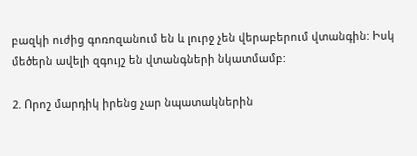բազկի ուժից գոռոզանում են և լուրջ չեն վերաբերում վտանգին: Իսկ մեծերն ավելի զգույշ են վտանգների նկատմամբ:

2. Որոշ մարդիկ իրենց չար նպատակներին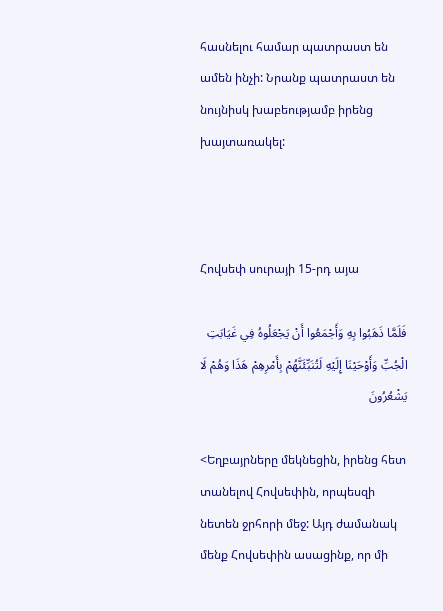հասնելու համար պատրաստ են ամեն ինչի: Նրանք պատրաստ են նույնիսկ խաբեությամբ իրենց խայտառակել:



Հովսեփ սուրայի 15-րդ այա

فَلَمَّا ذَهَبُوا بِهِ وَأَجْمَعُوا أَنْ يَجْعَلُوهُ فِي غَيَابَتِ الْجُبِّ وَأَوْحَيْنَا إِلَيْهِ لَتُنَبِّئَنَّهُمْ بِأَمْرِهِمْ هَذَا وَهُمْ لَا يَشْعُرُونَ

<Եղբայրները մեկնեցին, իրենց հետ տանելով Հովսեփին, որպեսզի նետեն ջրհորի մեջ: Այդ ժամանակ մենք Հովսեփին ասացինք, որ մի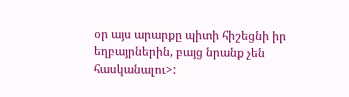օր այս արարքը պիտի հիշեցնի իր եղբայրներին, բայց նրանք չեն հասկանալու>: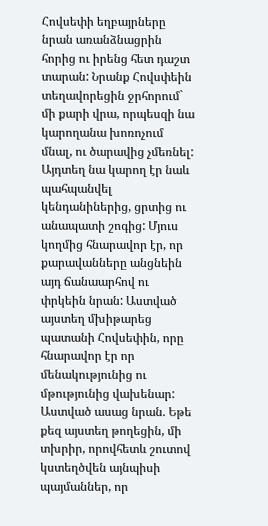Հովսեփի եղբայրները նրան առանձնացրին հորից ու իրենց հետ դաշտ տարան: Նրանք Հովսփեին տեղավորեցին ջրհորում` մի քարի վրա, որպեսզի նա կարողանա խոռոչում մնալ, ու ծարավից չմեռնել: Այդտեղ նա կարող էր նաև պահպանվել կենդանիներից, ցրտից ու անապատի շոգից: Մյուս կողմից հնարավոր էր, որ քարավանները անցնեին այդ ճանաարհով ու փրկեին նրան: Աստված այստեղ մխիթարեց պատանի Հովսեփին, որը հնարավոր էր որ մենակությունից ու մթությունից վախենար: Աստված ասաց նրան. Եթե քեզ այստեղ թողեցին, մի տխրիր, որովհետև շուտով կստեղծվեն այնպիսի պայմաններ, որ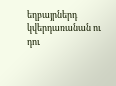եղբայրներդ կվերդառանան ու դու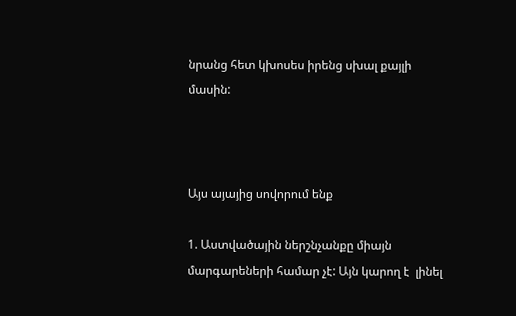նրանց հետ կխոսես իրենց սխալ քայլի մասին:



Այս այայից սովորում ենք

1. Աստվածային ներշնչանքը միայն մարգարեների համար չէ: Այն կարող է  լինել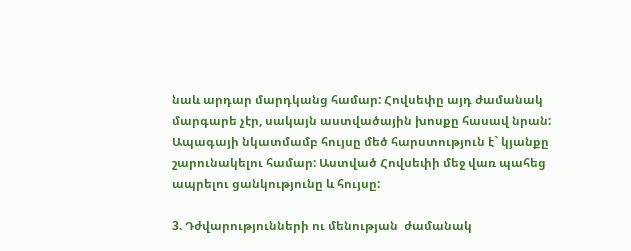նաև արդար մարդկանց համար: Հովսեփը այդ ժամանակ մարգարե չէր, սակայն աստվածային խոսքը հասավ նրան: Ապագայի նկատմամբ հույսը մեծ հարստություն է` կյանքը շարունակելու համար: Աստված Հովսեփի մեջ վառ պահեց ապրելու ցանկությունը և հույսը:

3. Դժվարությունների ու մենության  ժամանակ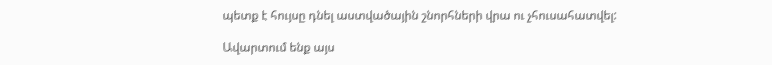պետք է հույսը դնել աստվածային շնորհների վրա ու չհուսահատվել:

Ավարտում ենք այս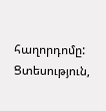հաղորդոմը: Ցտեսություն,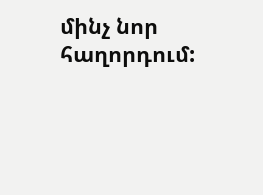մինչ նոր հաղորդում: